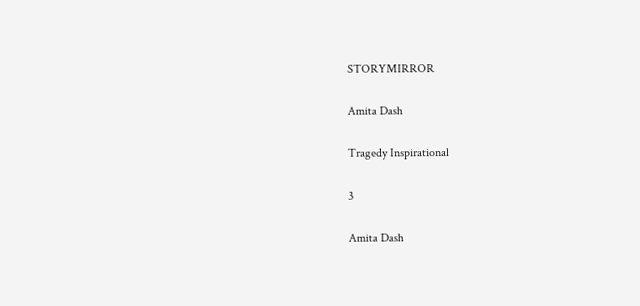STORYMIRROR

Amita Dash

Tragedy Inspirational

3

Amita Dash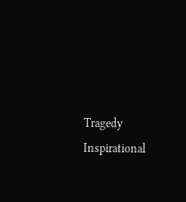Tragedy Inspirational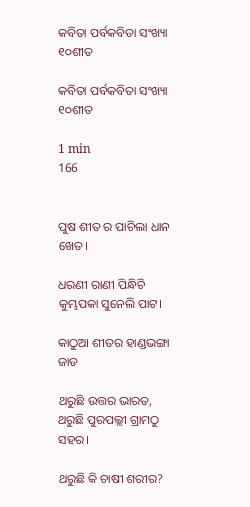କବିତା ପର୍ବକବିତା ସଂଖ୍ୟା ୧୦ଶୀତ

କବିତା ପର୍ବକବିତା ସଂଖ୍ୟା ୧୦ଶୀତ

1 min
166


ପୁଷ ଶୀତ ର ପାଚିଲା ଧାନ ଖେତ।

ଧରଣୀ ରାଣୀ ପିନ୍ଧିଚି କୁମ୍ଭପକା ସୁନେଲି ପାଟ।

କାଠୁଆ ଶୀତର ହାଣ୍ଡଭଙ୍ଗା ଜାଡ

ଥରୁଛି ଉତ୍ତର ଭାରତ, ଥରୁଛି ପୁରପଲ୍ଲୀ ଗ୍ରାମଠୁ ସହର।

ଥରୁଛି କି ଚାଷୀ ଶରୀର?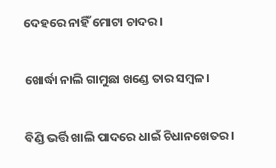ଦେହରେ ନାହିଁ ମୋଟା ଚାଦର।

ଖୋର୍ଦ୍ଧା ନାଲି ଗାମୁଛା ଖଣ୍ଡେ ତାର ସମ୍ବଳ।

ବିଣ୍ଡି ଭର୍ତ୍ତି ଖାଲି ପାଦରେ ଧାଇଁ ଚିଧାନଖେତର।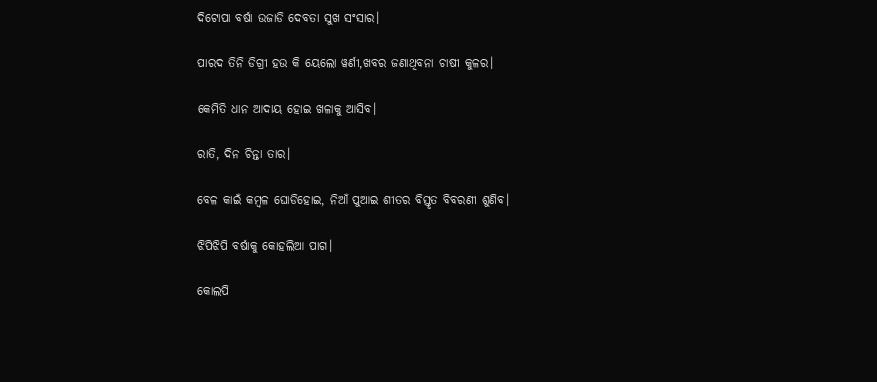ଦିଟୋପା ବର୍ଷା ଉଜାଡି ଦେବତା ସୁଖ ସଂସାର।

ପାରଦ ତିନି ଡିଗ୍ରୀ ହଉ କି ୟେଲୋ ୱର୍ଣୀ,ଖବର ଜଣାଥିବନା ଚାଷୀ କୁଳର।

କେମିତି ଧାନ ଆଦାୟ ହୋଇ ଖଳାକୁ ଆସିବ।

ରାତି, ଦିନ ଚିନ୍ତା ତାର।

ବେଳ କାଇଁ କମ୍ବଳ ଘୋଡିହୋଇ, ନିଆଁ ପୁଆଇ ଶୀତର ବିସ୍ତୃତ ବିବରଣୀ ଶୁଣିବ।

ଝିପିଝିପି ବର୍ଷାକୁ କୋହଲିଆ ପାଗ।

କୋଲପି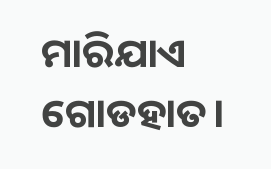ମାରିଯାଏ ଗୋଡହାତ।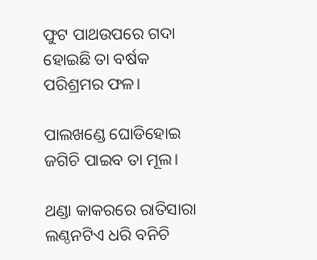ଫୁଟ ପାଥଉପରେ ଗଦା ହୋଇଛି ତା ବର୍ଷକ ପରିଶ୍ରମର ଫଳ।

ପାଲଖଣ୍ଡେ ଘୋଡିହୋଇ ଜଗିଚି ପାଇବ ତା ମୂଲ।

ଥଣ୍ଡା କାକରରେ ରାତିସାରା ଲଣ୍ଠନଟିଏ ଧରି ବନିଚି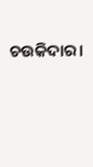ଚଉକିଦାର।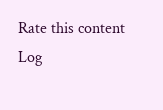Rate this content
Log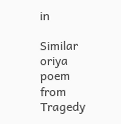in

Similar oriya poem from Tragedy